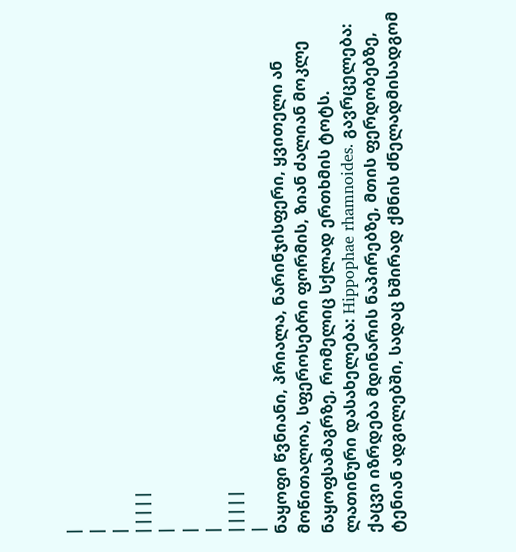|
|
|
|||||
|
|
|
|||||
|
ნაყოფი წვნიანი, პრიალა, ნარინჯისფერი, ყვითელი ან მოწითალოა, სფეროსებრი ფორმის, ზიან ძალიან მოკლე ნაყოფსამაგრზე, რომელიც სქლად ერთხმის ტოტს. ლათინური დასახელება: Hippophae rhamnoides. გავრცელება: ქაცვი იზრდება მდინარის ნაპირებზე, მთის ფერდობებზე, ტენიან ადგილებში, სადაც ხშირად ქმნის ძნელადმისადგომ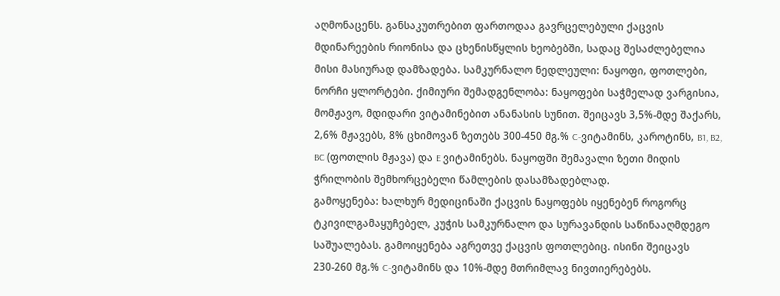აღმონაცენს. განსაკუთრებით ფართოდაა გავრცელებული ქაცვის მდინარეების რიონისა და ცხენისწყლის ხეობებში, სადაც შესაძლებელია მისი მასიურად დამზადება. სამკურნალო ნედლეული: ნაყოფი, ფოთლები, ნორჩი ყლორტები. ქიმიური შემადგენლობა: ნაყოფები საჭმელად ვარგისია, მომჟავო, მდიდარი ვიტამინებით ანანასის სუნით. შეიცავს 3,5%-მდე შაქარს, 2,6% მჟავებს, 8% ცხიმოვან ზეთებს 300-450 მგ.% C-ვიტამინს, კაროტინს, B1, B2, BC (ფოთლის მჟავა) და E ვიტამინებს. ნაყოფში შემავალი ზეთი მიდის ჭრილობის შემხორცებელი წამლების დასამზადებლად.
გამოყენება: ხალხურ მედიცინაში ქაცვის ნაყოფებს იყენებენ როგორც ტკივილგამაყუჩებელ, კუჭის სამკურნალო და სურავანდის საწინააღმდეგო საშუალებას. გამოიყენება აგრეთვე ქაცვის ფოთლებიც. ისინი შეიცავს 230-260 მგ.% C-ვიტამინს და 10%-მდე მთრიმლავ ნივთიერებებს.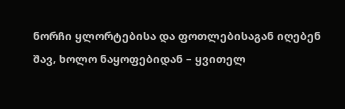ნორჩი ყლორტებისა და ფოთლებისაგან იღებენ შავ, ხოლო ნაყოფებიდან – ყვითელ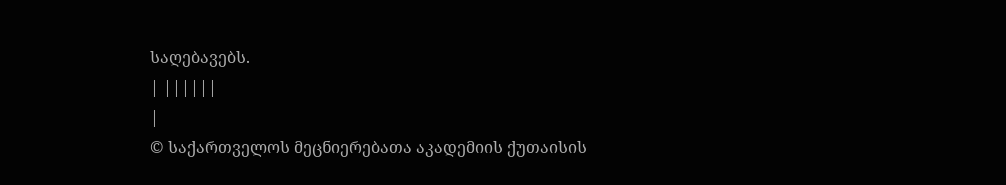საღებავებს.
| ||||||
|
© საქართველოს მეცნიერებათა აკადემიის ქუთაისის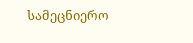სამეცნიერო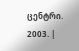ცენტრი. 2003. |